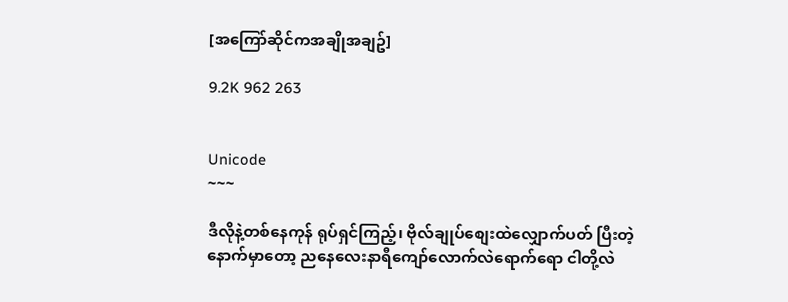[အကြော်ဆိုင်ကအချိုအချဥ်]

9.2K 962 263


Unicode
~~~

ဒီလိုနဲ့တစ်နေကုန် ရုပ်ရှင်ကြည့်၊ ဗိုလ်ချုပ်စျေးထဲလျှောက်ပတ် ပြီးတဲ့နောက်မှာတော့ ညနေလေးနာရီကျော်လောက်လဲရောက်ရော ငါတို့လဲ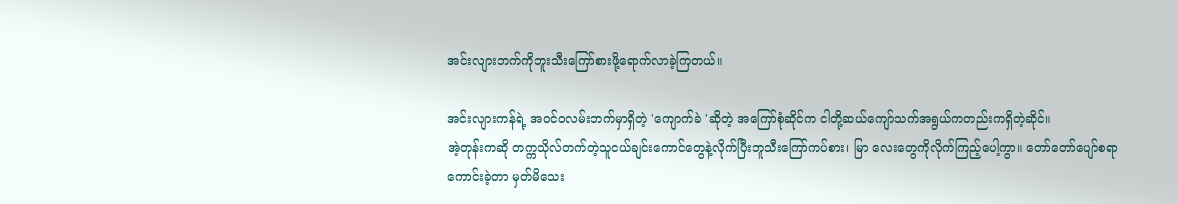အင်းလျားဘက်ကိုဘူးသီးကြော်စားဖို့ရောက်လာခဲ့ကြတယ်။

အင်းလျားကန်ရဲ့ အဝင်ဝလမ်းဘက်မှာရှိတဲ့ 'ကျောက်ခဲ 'ဆိုတဲ့ အကြော်စုံဆိုင်က ငါတို့ဆယ်ကျော်သက်အရွယ်ကတည်းကရှိတဲ့ဆိုင်။
အဲ့တုန်းကဆို တက္ကသိုလ်တက်တဲ့သူငယ်ချင်းကောင်တွေနဲ့လိုက်ပြီးဘူသီးကြော်ကပ်စား၊ မြာ လေးတွေကိုလိုက်ကြည့်ပေါ့ကွာ။ တော်တော်ပျော်စရာကောင်းခဲ့တာ မှတ်မိသေး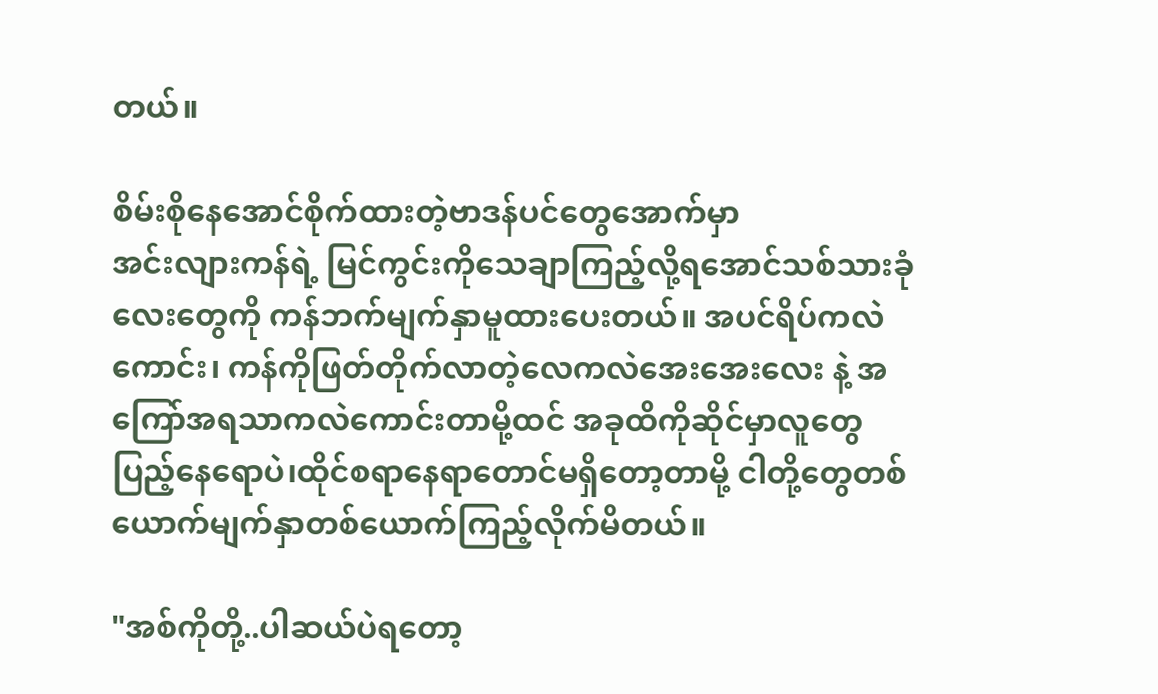တယ်။

စိမ်းစိုနေအောင်စိုက်ထားတဲ့ဗာဒန်ပင်တွေအောက်မှာ
အင်းလျားကန်ရဲ့ မြင်ကွင်းကိုသေချာကြည့်လို့ရအောင်သစ်သားခုံလေးတွေကို ကန်ဘက်မျက်နှာမူထားပေးတယ်။ အပင်ရိပ်ကလဲကောင်း၊ ကန်ကိုဖြတ်တိုက်လာတဲ့လေကလဲအေးအေးလေး နဲ့ အကြော်အရသာကလဲကောင်းတာမို့ထင် အခုထိကိုဆိုင်မှာလူတွေပြည့်နေရောပဲ၊ထိုင်စရာနေရာတောင်မရှိတော့တာမို့ ငါတို့တွေတစ်ယောက်မျက်နှာတစ်ယောက်ကြည့်လိုက်မိတယ်။

"အစ်ကိုတို့..ပါဆယ်ပဲရတော့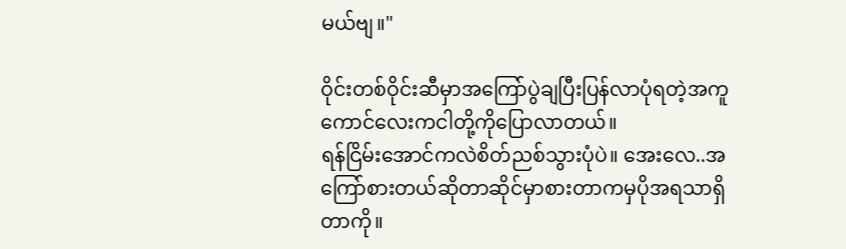မယ်ဗျ။"

ဝိုင်းတစ်ဝိုင်းဆီမှာအကြော်ပွဲချပြီးပြန်လာပုံရတဲ့အကူကောင်လေးကငါတို့ကိုပြောလာတယ်။
ရန်ငြိမ်းအောင်ကလဲစိတ်ညစ်သွားပုံပဲ။ အေးလေ..အကြော်စားတယ်ဆိုတာဆိုင်မှာစားတာကမှပိုအရသာရှိတာကို။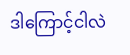ဒါကြောင့်ငါလဲ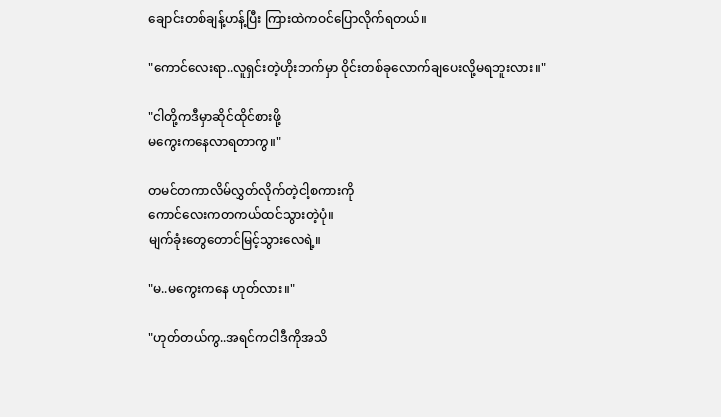ချောင်းတစ်ချန့်ဟန့်ပြီး ကြားထဲကဝင်ပြောလိုက်ရတယ်။

"ကောင်လေးရာ..လူရှင်းတဲ့ဟိုးဘက်မှာ ဝိုင်းတစ်ခုလောက်ချပေးလို့မရဘူးလား။"

"ငါတို့ကဒီမှာဆိုင်ထိုင်စားဖို့
မကွေးကနေလာရတာကွ။"

တမင်တကာလိမ်လွှတ်လိုက်တဲ့ငါ့စကားကို
ကောင်လေးကတကယ်ထင်သွားတဲ့ပုံ။
မျက်ခုံးတွေတောင်မြင့်သွားလေရဲ့။

"မ..မကွေးကနေ ဟုတ်လား။"

"ဟုတ်တယ်ကွ..အရင်ကငါဒီကိုအသိ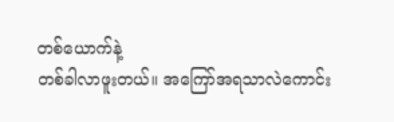တစ်ယောက်နဲ့
တစ်ခါလာဖူးတယ်။ အကြော်အရသာလဲကောင်း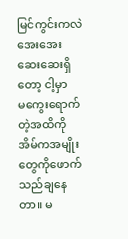မြင်ကွင်းကလဲအေးအေးဆေးဆေးရှိတော့ ငါ့မှာ
မကွေးရောက်တဲ့အထိကို အိမ်ကအမျိုးတွေကိုဖောက်သည်ချနေတာ။ မ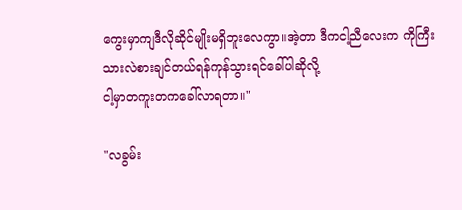ကွေးမှာကျဒီလိုဆိုင်မျိုးမရှိဘူးလေကွာ။အဲ့တာ ဒီကငါ့ညီလေးက ကိုကြီးသားလဲစားချင်တယ်ရန်ကုန်သွားရင်ခေါ်ပါဆိုလို့
ငါ့မှာတကူးတကခေါ်လာရတာ။"

"လခွမ်း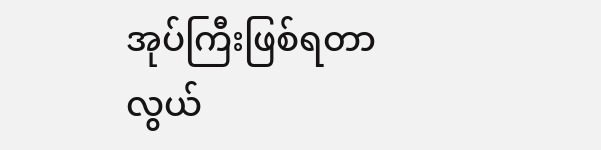အုပ်ကြီးဖြစ်ရတာလွယ်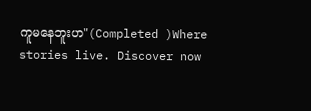ကူမနေဘူးဟ"(Completed )Where stories live. Discover now